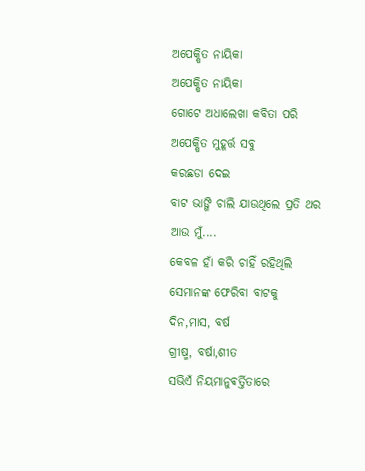ଅପେକ୍ଷିତ ନାୟିକା
ଅପେକ୍ଷିତ ନାୟିକା
ଗୋଟେ ଅଧାଲେଖା କବିତା ପରି
ଅପେକ୍ଷିତ ମୁହୂର୍ତ୍ତ ସବୁ
କରଛଡା ଦେଇ
ବାଟ ଭାଙ୍ଗି ଚାଲି ଯାଉଥିଲେ ପ୍ରତି ଥର
ଆଉ ମୁଁ....
କେବଳ ହାଁ କରି ଚାହିଁ ରହିଥିଲି
ସେମାନଙ୍କ ଫେରିବା ବାଟକୁ
ଦିନ,ମାସ, ବର୍ଷ
ଗ୍ରୀଷ୍ମ, ବର୍ଷା,ଶୀତ
ସଭିଏଁ ନିୟମାନୁଵର୍ତ୍ତିତାରେ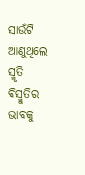ସାଉଁଟି ଆଣୁଥିଲେ ସ୍ମୃତି ଵିସ୍ମୁତିର ଭାବକୁ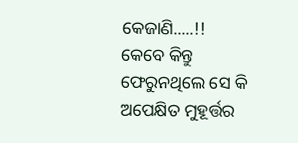କେଜାଣି.....!!
କେବେ କିନ୍ତୁ
ଫେରୁନଥିଲେ ସେ କି
ଅପେକ୍ଷିତ ମୁହୂର୍ତ୍ତର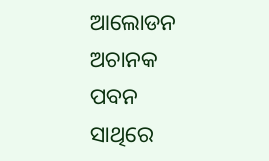ଆଲୋଡନ
ଅଚାନକ ପବନ ସାଥିରେ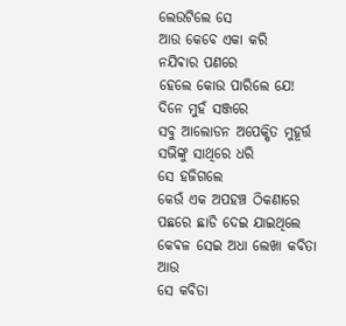ଲେଉଟିଲେ ସେ
ଆଉ କେବେ ଏକା କରି
ନଯିଵାର ପଣରେ
ହେଲେ କୋଉ ପାରିଲେ ଯେ!
ଦିନେ ମୁହଁ ସଞ୍ଜରେ
ସବୁ ଆଲୋଡନ ଅପେକ୍ଷିତ ମୁହୂର୍ତ୍ତ
ସଭିଙ୍କୁ ସାଥିରେ ଧରି
ସେ ହଜିଗଲେ
କେଉଁ ଏକ ଅପହଞ୍ଚ ଠିକଣାରେ
ପଛରେ ଛାଡି ଦେଇ ଯାଇଥିଲେ
କେଵଳ ସେଇ ଅଧା ଲେଖା କବିତା
ଆଉ
ସେ କବିତା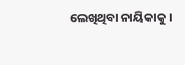ଲେଖିଥିବା ନାୟିକାକୁ ।